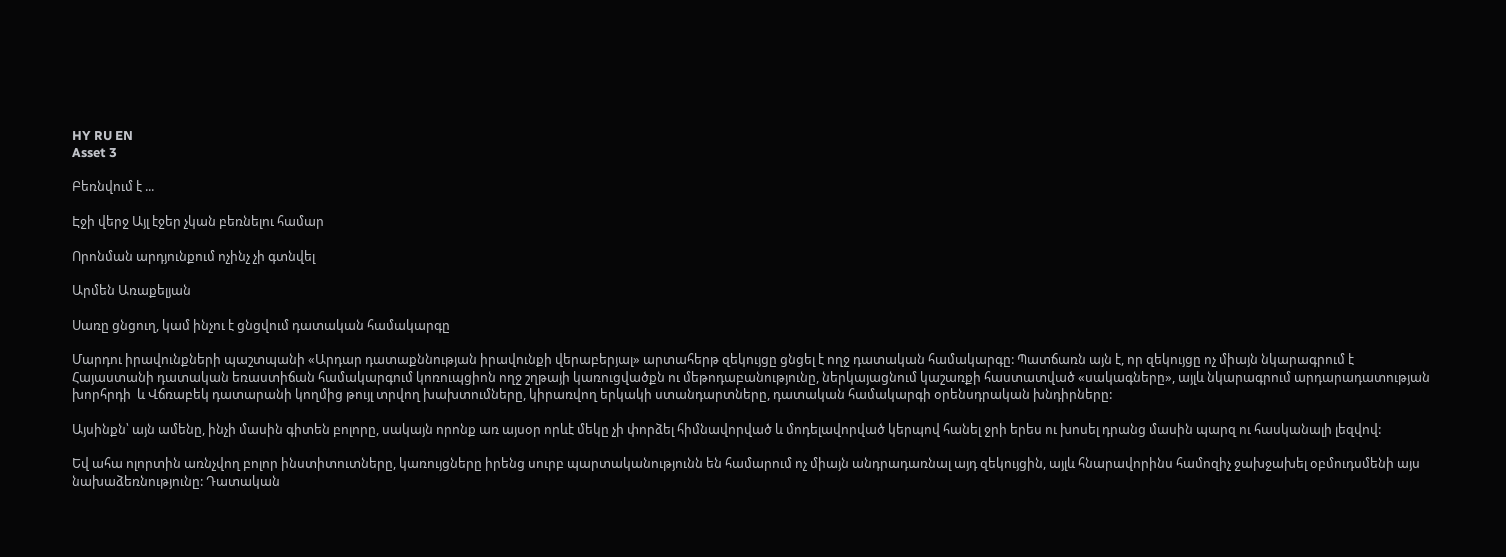HY RU EN
Asset 3

Բեռնվում է ...

Էջի վերջ Այլ էջեր չկան բեռնելու համար

Որոնման արդյունքում ոչինչ չի գտնվել

Արմեն Առաքելյան

Սառը ցնցուղ, կամ ինչու է ցնցվում դատական համակարգը

Մարդու իրավունքների պաշտպանի «Արդար դատաքննության իրավունքի վերաբերյալ» արտահերթ զեկույցը ցնցել է ողջ դատական համակարգը: Պատճառն այն է, որ զեկույցը ոչ միայն նկարագրում է Հայաստանի դատական եռաստիճան համակարգում կոռուպցիոն ողջ շղթայի կառուցվածքն ու մեթոդաբանությունը, ներկայացնում կաշառքի հաստատված «սակագները», այլև նկարագրում արդարադատության խորհրդի  և Վճռաբեկ դատարանի կողմից թույլ տրվող խախտումները, կիրառվող երկակի ստանդարտները, դատական համակարգի օրենսդրական խնդիրները:

Այսինքն՝ այն ամենը, ինչի մասին գիտեն բոլորը, սակայն որոնք առ այսօր որևէ մեկը չի փորձել հիմնավորված և մոդելավորված կերպով հանել ջրի երես ու խոսել դրանց մասին պարզ ու հասկանալի լեզվով:

Եվ ահա ոլորտին առնչվող բոլոր ինստիտուտները, կառույցները իրենց սուրբ պարտականությունն են համարում ոչ միայն անդրադառնալ այդ զեկույցին, այլև հնարավորինս համոզիչ ջախջախել օբմուդսմենի այս նախաձեռնությունը: Դատական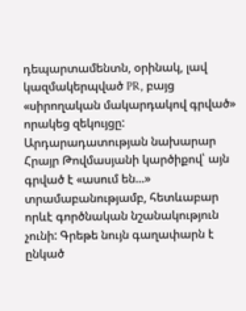դեպարտամենտն, օրինակ, լավ կազմակերպված PR, բայց «սիրողական մակարդակով գրված» որակեց զեկույցը: Արդարադատության նախարար Հրայր Թովմասյանի կարծիքով՝ այն գրված է «ասում են...» տրամաբանությամբ, հետևաբար որևէ գործնական նշանակություն չունի: Գրեթե նույն գաղափարն է ընկած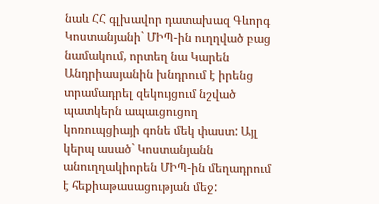նաև ՀՀ գլխավոր դատախազ Գևորգ Կոստանյանի` ՄԻՊ-ին ուղղված բաց նամակում, որտեղ նա Կարեն Անդրիասյանին խնդրում է իրենց տրամադրել զեկույցում նշված պատկերն ապաւցուցող կոռուպցիայի գոնե մեկ փաստ: Այլ կերպ ասած` Կոստանյանն անուղղակիորեն ՄԻՊ-ին մեղադրում է հեքիաթասացության մեջ: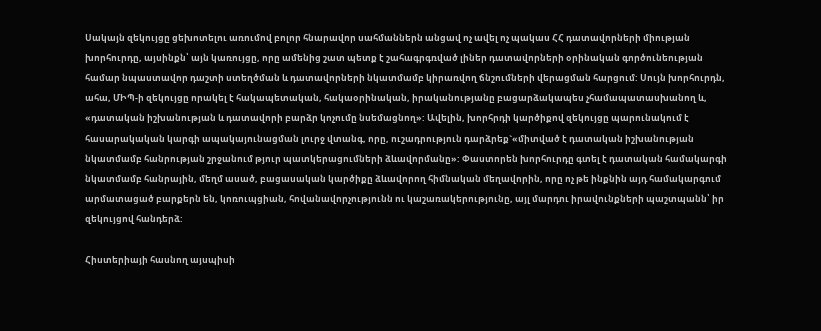Սակայն զեկույցը ցեխոտելու առումով բոլոր հնարավոր սահմաններն անցավ ոչ ավել ոչ պակաս ՀՀ դատավորների միության խորհուրդը, այսինքն՝ այն կառույցը, որը ամենից շատ պետք է շահագրգռված լիներ դատավորների օրինական գործունեության համար նպաստավոր դաշտի ստեղծման և դատավորների նկատմամբ կիրառվող ճնշումների վերացման հարցում: Սույն խորհուրդն, ահա, ՄԻՊ-ի զեկույցը որակել է հակապետական, հակաօրինական, իրականությանը բացարձակապես չհամապատասխանող և, «դատական իշխանության և դատավորի բարձր կոչումը նսեմացնող»: Ավելին, խորհրդի կարծիքով զեկույցը պարունակում է հասարակական կարգի ապակայունացման լուրջ վտանգ, որը, ուշադրություն դարձրեք`«միտված է դատական իշխանության նկատմամբ հանրության շրջանում թյուր պատկերացումների ձևավորմանը»: Փաստորեն խորհուրդը գտել է դատական համակարգի նկատմամբ հանրային, մեղմ ասած, բացասական կարծիքը ձևավորող հիմնական մեղավորին, որը ոչ թե ինքնին այդ համակարգում արմատացած բարքերն են, կոռուպցիան, հովանավորչությունն ու կաշառակերությունը, այլ մարդու իրավունքների պաշտպանն՝ իր զեկույցով հանդերձ:

Հիստերիայի հասնող այսպիսի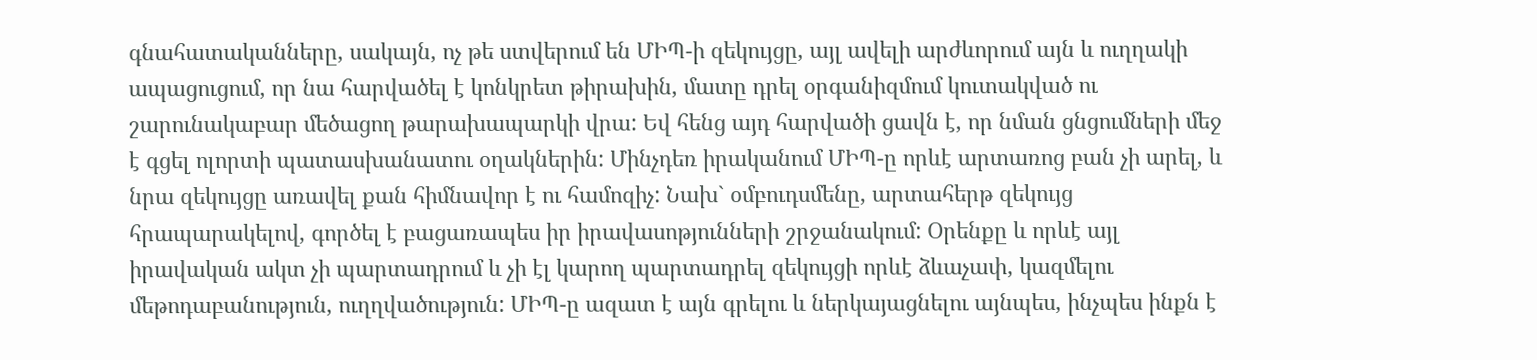գնահատականները, սակայն, ոչ թե ստվերում են ՄԻՊ-ի զեկույցը, այլ ավելի արժևորում այն և ուղղակի ապացուցում, որ նա հարվածել է կոնկրետ թիրախին, մատը դրել օրգանիզմում կուտակված ու շարունակաբար մեծացող թարախապարկի վրա: Եվ հենց այդ հարվածի ցավն է, որ նման ցնցումների մեջ է գցել ոլորտի պատասխանատու օղակներին: Մինչդեռ իրականում ՄԻՊ-ը որևէ արտառոց բան չի արել, և նրա զեկույցը առավել քան հիմնավոր է ու համոզիչ: Նախ` օմբուդսմենը, արտահերթ զեկույց հրապարակելով, գործել է բացառապես իր իրավասոթյունների շրջանակում: Օրենքը և որևէ այլ իրավական ակտ չի պարտադրում և չի էլ կարող պարտադրել զեկույցի որևէ ձևաչափ, կազմելու մեթոդաբանություն, ուղղվածություն: ՄԻՊ-ը ազատ է այն գրելու և ներկայացնելու այնպես, ինչպես ինքն է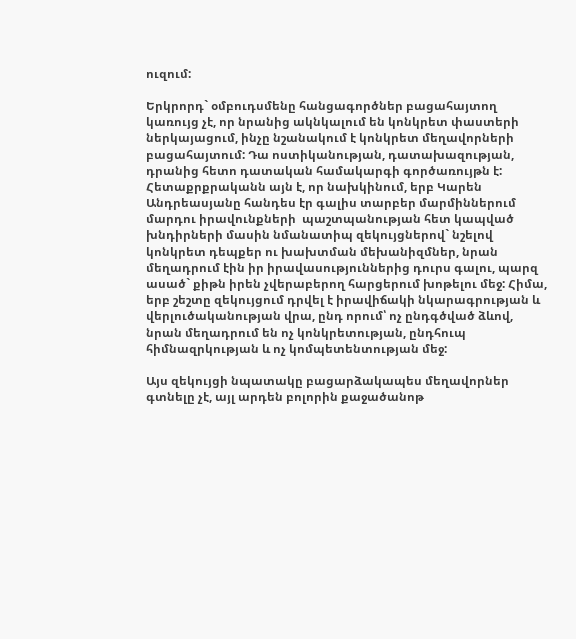ուզում:

Երկրորդ` օմբուդսմենը հանցագործներ բացահայտող կառույց չէ, որ նրանից ակնկալում են կոնկրետ փաստերի ներկայացում, ինչը նշանակում է կոնկրետ մեղավորների բացահայտում: Դա ոստիկանության, դատախազության, դրանից հետո դատական համակարգի գործառույթն է: Հետաքրքրականն այն է, որ նախկինում, երբ Կարեն Անդրեասյանը հանդես էր գալիս տարբեր մարմիններում մարդու իրավունքների  պաշտպանության հետ կապված խնդիրների մասին նմանատիպ զեկույցներով` նշելով կոնկրետ դեպքեր ու խախտման մեխանիզմներ, նրան մեղադրում էին իր իրավասություններից դուրս գալու, պարզ ասած` քիթն իրեն չվերաբերող հարցերում խոթելու մեջ: Հիմա, երբ շեշտը զեկույցում դրվել է իրավիճակի նկարագրության և վերլուծականության վրա, ընդ որում՝ ոչ ընդգծված ձևով, նրան մեղադրում են ոչ կոնկրետության, ընդհուպ հիմնազրկության և ոչ կոմպետենտության մեջ:

Այս զեկույցի նպատակը բացարձակապես մեղավորներ գտնելը չէ, այլ արդեն բոլորին քաջածանոթ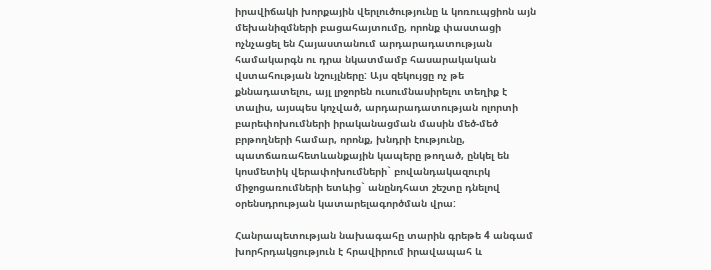իրավիճակի խորքային վերլուծությունը և կոռուպցիոն այն մեխանիզմների բացահայտումը, որոնք փաստացի ոչնչացել են Հայաստանում արդարադատության համակարգն ու դրա նկատմամբ հասարակական վստահության նշույլները: Այս զեկույցը ոչ թե քննադատելու, այլ լրջորեն ուսումնասիրելու տեղիք է տալիս, այսպես կոչված, արդարադատության ոլորտի բարեփոխումների իրականացման մասին մեծ-մեծ բրթողների համար, որոնք, խնդրի էությունը, պատճառահետևանքային կապերը թողած, ընկել են կոսմետիկ վերափոխումների` բովանդակազուրկ միջոցառումների ետևից` անընդհատ շեշտը դնելով օրենսդրության կատարելագործման վրա:

Հանրապետության նախագահը տարին գրեթե 4 անգամ խորհրդակցություն է հրավիրում իրավապահ և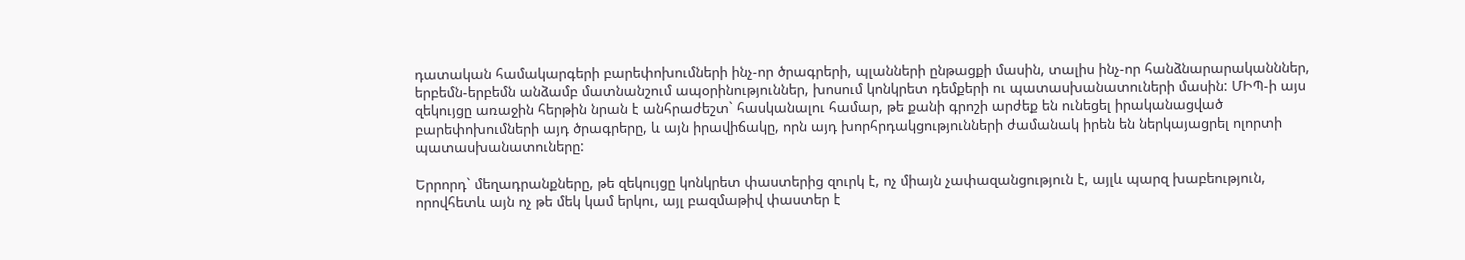դատական համակարգերի բարեփոխումների ինչ-որ ծրագրերի, պլանների ընթացքի մասին, տալիս ինչ-որ հանձնարարականններ, երբեմն-երբեմն անձամբ մատնանշում ապօրինություններ, խոսում կոնկրետ դեմքերի ու պատասխանատուների մասին: ՄԻՊ-ի այս զեկույցը առաջին հերթին նրան է անհրաժեշտ` հասկանալու համար, թե քանի գրոշի արժեք են ունեցել իրականացված բարեփոխումների այդ ծրագրերը, և այն իրավիճակը, որն այդ խորհրդակցությունների ժամանակ իրեն են ներկայացրել ոլորտի պատասխանատուները:

Երրորդ` մեղադրանքները, թե զեկույցը կոնկրետ փաստերից զուրկ է, ոչ միայն չափազանցություն է, այլև պարզ խաբեություն, որովհետև այն ոչ թե մեկ կամ երկու, այլ բազմաթիվ փաստեր է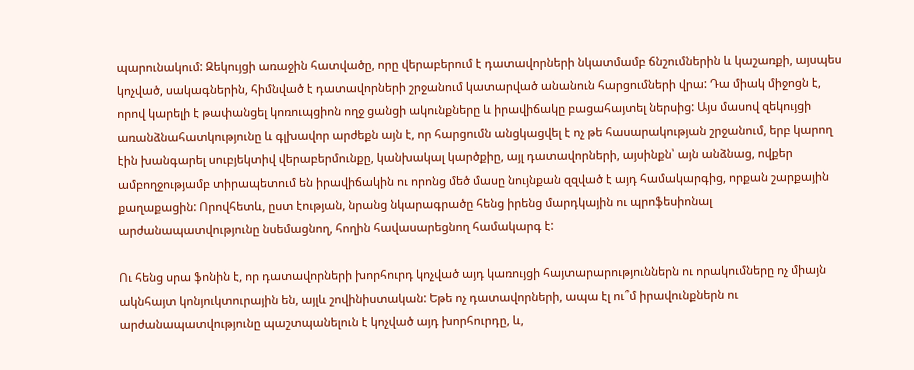պարունակում: Զեկույցի առաջին հատվածը, որը վերաբերում է դատավորների նկատմամբ ճնշումներին և կաշառքի, այսպես կոչված, սակագներին, հիմնված է դատավորների շրջանում կատարված անանուն հարցումների վրա: Դա միակ միջոցն է, որով կարելի է թափանցել կոռուպցիոն ողջ ցանցի ակունքները և իրավիճակը բացահայտել ներսից: Այս մասով զեկույցի առանձնահատկությունը և գլխավոր արժեքն այն է, որ հարցումն անցկացվել է ոչ թե հասարակության շրջանում, երբ կարող էին խանգարել սուբյեկտիվ վերաբերմունքը, կանխակալ կարծքիը, այլ դատավորների, այսինքն՝ այն անձնաց, ովքեր ամբողջությամբ տիրապետում են իրավիճակին ու որոնց մեծ մասը նույնքան զզված է այդ համակարգից, որքան շարքային քաղաքացին: Որովհետև, ըստ էության, նրանց նկարագրածը հենց իրենց մարդկային ու պրոֆեսիոնալ արժանապատվությունը նսեմացնող, հողին հավասարեցնող համակարգ է:

Ու հենց սրա ֆոնին է, որ դատավորների խորհուրդ կոչված այդ կառույցի հայտարարություններն ու որակումները ոչ միայն ակնհայտ կոնյուկտուրային են, այլև շովինիստական: Եթե ոչ դատավորների, ապա էլ ու՞մ իրավունքներն ու արժանապատվությունը պաշտպանելուն է կոչված այդ խորհուրդը, և,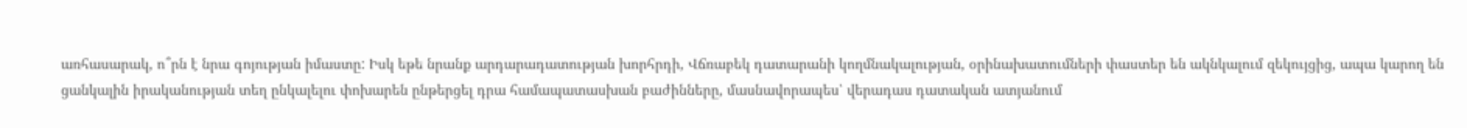առհասարակ, ո՞րն է նրա գոյության իմաստը: Իսկ եթե նրանք արդարադատության խորհրդի, Վճռաբեկ դատարանի կողմնակալության, օրինախատումների փաստեր են ակնկալում զեկույցից, ապա կարող են ցանկալին իրականության տեղ ընկալելու փոխարեն ընթերցել դրա համապատասխան բաժինները, մասնավորապես՝ վերադաս դատական ատյանում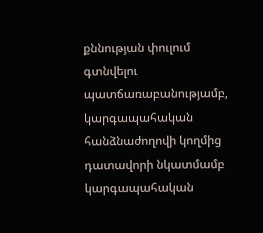քննության փուլում գտնվելու պատճառաբանությամբ, կարգապահական հանձնաժողովի կողմից դատավորի նկատմամբ կարգապահական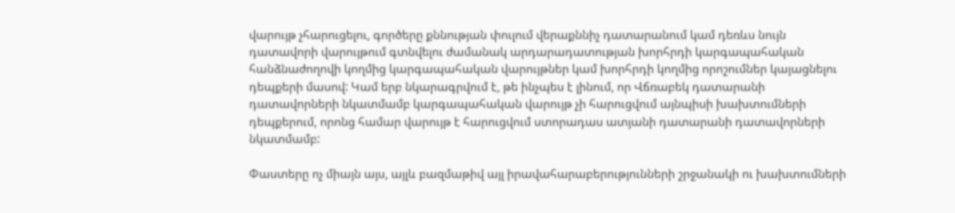վարույթ չհարուցելու, գործերը քննության փուլում վերաքննիչ դատարանում կամ դեռևս նույն դատավորի վարույթում գտնվելու ժամանակ արդարադատության խորհրդի կարգապահական հանձնաժողովի կողմից կարգապահական վարույթներ կամ խորհրդի կողմից որոշումներ կայացնելու դեպքերի մասով: Կամ երբ նկարագրվում է, թե ինչպես է լինում, որ Վճռաբեկ դատարանի դատավորների նկատմամբ կարգապահական վարույթ չի հարուցվում այնպիսի խախտումների դեպքերում, որոնց համար վարույթ է հարուցվում ստորադաս ատյանի դատարանի դատավորների նկատմամբ:

Փաստերը ոչ միայն այս, այլև բազմաթիվ այլ իրավահարաբերությունների շրջանակի ու խախտումների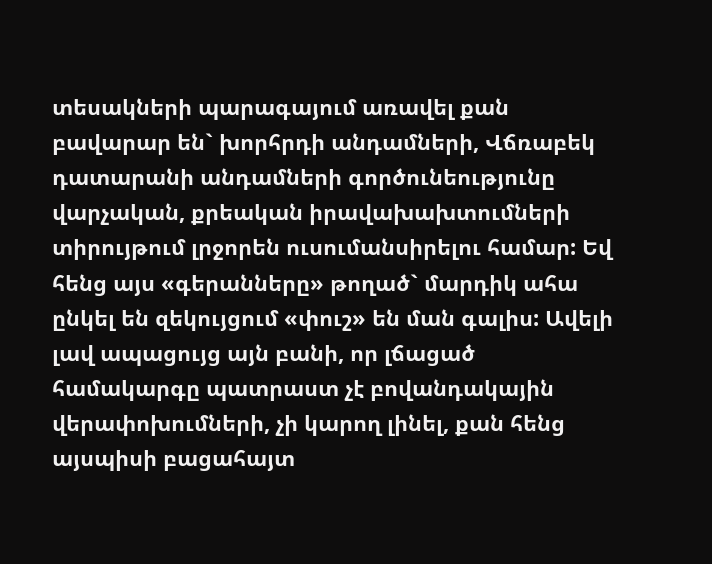տեսակների պարագայում առավել քան բավարար են` խորհրդի անդամների, Վճռաբեկ դատարանի անդամների գործունեությունը վարչական, քրեական իրավախախտումների տիրույթում լրջորեն ուսումանսիրելու համար: Եվ հենց այս «գերանները» թողած` մարդիկ ահա ընկել են զեկույցում «փուշ» են ման գալիս: Ավելի լավ ապացույց այն բանի, որ լճացած համակարգը պատրաստ չէ բովանդակային վերափոխումների, չի կարող լինել, քան հենց այսպիսի բացահայտ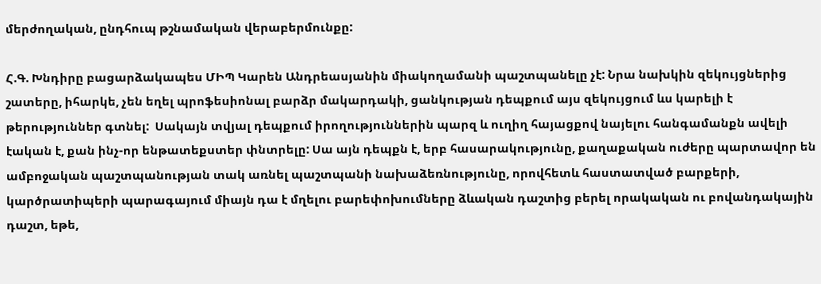մերժողական, ընդհուպ թշնամական վերաբերմունքը:

Հ.Գ. Խնդիրը բացարձակապես ՄԻՊ Կարեն Անդրեասյանին միակողամանի պաշտպանելը չէ: Նրա նախկին զեկույցներից շատերը, իհարկե, չեն եղել պրոֆեսիոնալ բարձր մակարդակի, ցանկության դեպքում այս զեկույցում ևս կարելի է թերություններ գտնել:  Սակայն տվյալ դեպքում իրողություններին պարզ և ուղիղ հայացքով նայելու հանգամանքն ավելի էական է, քան ինչ-որ ենթատեքստեր փնտրելը: Սա այն դեպքն է, երբ հասարակությունը, քաղաքական ուժերը պարտավոր են ամբոջական պաշտպանության տակ առնել պաշտպանի նախաձեռնությունը, որովհետև հաստատված բարքերի, կարծրատիպերի պարագայում միայն դա է մղելու բարեփոխումները ձևական դաշտից բերել որակական ու բովանդակային դաշտ, եթե,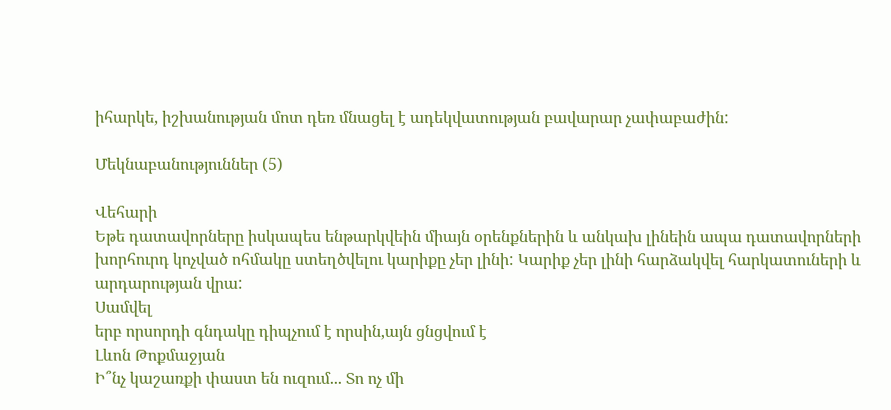իհարկե, իշխանության մոտ դեռ մնացել է ադեկվատության բավարար չափաբաժին:

Մեկնաբանություններ (5)

Վեհարի
Եթե դատավորները իսկապես ենթարկվեին միայն օրենքներին և անկախ լինեին ապա դատավորների խորհուրդ կոչված ոհմակը ստեղծվելու կարիքը չեր լինի: Կարիք չեր լինի հարձակվել հարկատուների և արդարության վրա:
Սամվել
երբ որսորդի գնդակը դիպչում է որսին,այն ցնցվում է
Լևոն Թոքմաջյան
Ի՞նչ կաշառքի փաստ են ուզում... Տո ոչ մի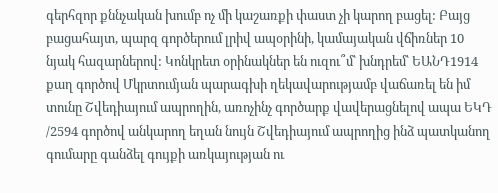գերհզոր քննչական խումբ ոչ մի կաշառքի փաստ չի կարող բացել: Բայց բացահայտ, պարզ գործերում լրիվ ապօրինի, կամայական վճիռներ 10 նյակ հազարներով: Կոնկրետ օրինակներ են ուզու՞մ՝ խնդրեմ՝ ԵԱՆԴ1914 քաղ գործով Մկրտումյան պարագխի ղեկավարությամբ վաճառել են իմ տունը Շվեդիայում ապրողին, առոչինչ գործարք վավերացնելով ապա ԵԿԴ /2594 գործով անկարող եղան նույն Շվեդիայում ապրողից ինձ պատկանող գումարը գանձել գույքի առկայության ու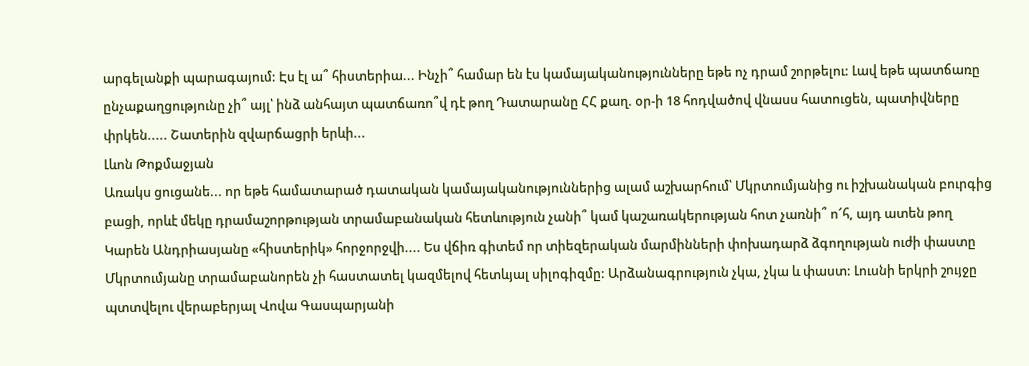արգելանքի պարագայում: Էս էլ ա՞ հիստերիա... Ինչի՞ համար են էս կամայականությունները եթե ոչ դրամ շորթելու: Լավ եթե պատճառը ընչաքաղցությունը չի՞ այլ՝ ինձ անհայտ պատճառո՞վ դէ թող Դատարանը ՀՀ քաղ. օր-ի 18 հոդվածով վնասս հատուցեն, պատիվները փրկեն..... Շատերին զվարճացրի երևի...
Լևոն Թոքմաջյան
Առակս ցուցանե... որ եթե համատարած դատական կամայականություններից ալամ աշխարհում՝ Մկրտումյանից ու իշխանական բուրգից բացի, որևէ մեկը դրամաշորթության տրամաբանական հետևություն չանի՞ կամ կաշառակերության հոտ չառնի՞ ո՜հ, այդ ատեն թող Կարեն Անդրիասյանը «հիստերիկ» հորջորջվի.... Ես վճիռ գիտեմ որ տիեզերական մարմինների փոխադարձ ձգողության ուժի փաստը Մկրտումյանը տրամաբանորեն չի հաստատել կազմելով հետևյալ սիլոգիզմը: Արձանագրություն չկա, չկա և փաստ: Լուսնի երկրի շույջը պտտվելու վերաբերյալ Վովա Գասպարյանի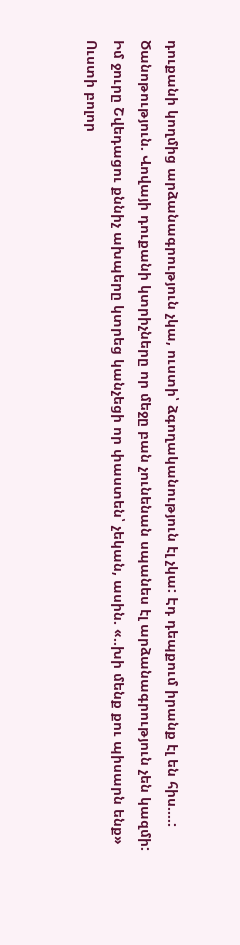դուքանի կողմից արձանագրություն չկա, ուստի՝ ձգողականություն էլ չկա: Էդ դեպքում իրանք էլ են հիս....: Ծանոթություն. Վովայի դուքանի կտրիչները որ մեջը բան չունենան սպանես էլ արձանագրություն չեն կազմի: Իմ ջուրը Շվեդացու քննիչ ախպերը կտրեց կանչեցի որ փաստեն՝ չեկան, ասին. «..խի մենք քու պիսարն ենք» Ուստի բոլոր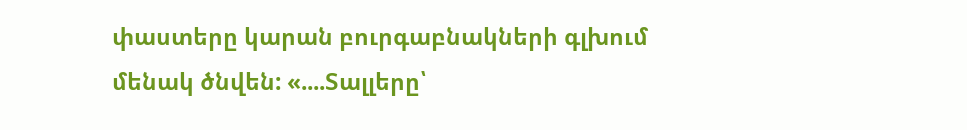փաստերը կարան բուրգաբնակների գլխում մենակ ծնվեն: «....Տալլերը՝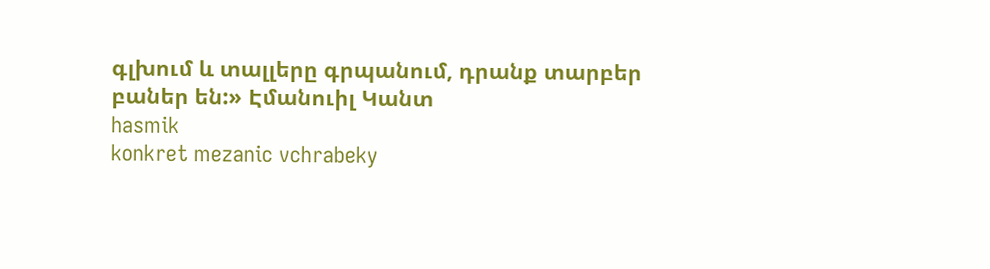գլխում և տալլերը գրպանում, դրանք տարբեր բաներ են:» Էմանուիլ Կանտ
hasmik
konkret mezanic vchrabeky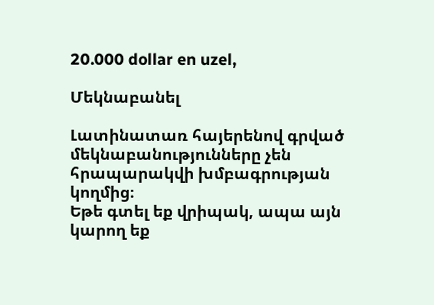20.000 dollar en uzel,

Մեկնաբանել

Լատինատառ հայերենով գրված մեկնաբանությունները չեն հրապարակվի խմբագրության կողմից։
Եթե գտել եք վրիպակ, ապա այն կարող եք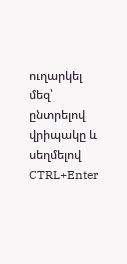ուղարկել մեզ՝ ընտրելով վրիպակը և սեղմելով CTRL+Enter